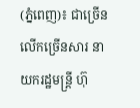(ភ្នំពេញ)៖ ជាច្រើនលើកច្រើនសារ នាយករដ្ឋមន្ត្រី ហ៊ុ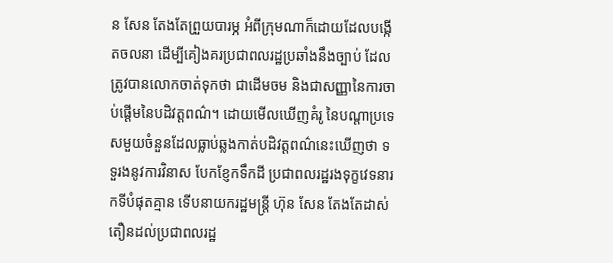ន សែន តែងតែព្រួយបារម្ភ អំពីក្រុមណាក៏ដោយដែលបង្កើតចលនា ដើម្បីគៀងគរប្រជាពលរដ្ឋប្រឆាំងនឹងច្បាប់ ដែលត្រូវបានលោកចាត់ទុកថា ជាដើមចម និងជាសញ្ញានៃការចាប់ផ្តើមនៃបដិវត្តពណ៌។ ដោយមើលឃើញគំរូ នៃបណ្តាប្រទេសមួយចំនួនដែលធ្លាប់ឆ្លងកាត់បដិវត្តពណ៌នេះឃើញថា ទទួរងនូវការវិនាស បែកខ្ញែកទឹកដី ប្រជាពលរដ្ឋរងទុក្ខវេទនារកទីបំផុតគ្មាន ទើបនាយករដ្ឋមន្ត្រី ហ៊ុន សែន តែងតែដាស់តឿនដល់ប្រជាពលរដ្ឋ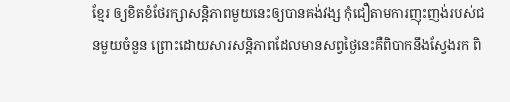ខ្មែរ ឲ្យខិតខំថែរក្សាសន្តិភាពមួយនេះឲ្យបានគង់វង្ស កុំជឿតាមការញុះញង់របស់ជនមួយចំនួន ព្រោះដោយសារសន្តិភាពដែលមានសព្វថ្ងៃនេះគឺពិបាកនឹងស្វែងរក ពិ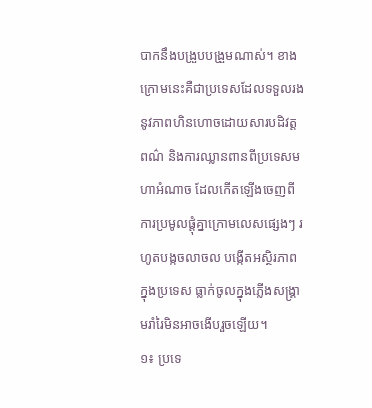បាកនឹងបង្រួបបង្រួមណាស់។ ខាងក្រោមនេះគឺជាប្រទេសដែលទទួលរងនូវភាពហិនហោចដោយសារបដិវត្តពណ៌ និងការឈ្លានពានពីប្រទេសមហាអំណាច ដែលកើតឡើងចេញពីការប្រមូលផ្តុំគ្នាក្រោមលេសផ្សេងៗ រហូតបង្កចលាចល បង្កើតអស្ថិរភាពក្នុងប្រទេស ធ្លាក់ចូលក្នុងភ្លើងសង្គ្រាមរាំរៃមិនអាចងើបរួចឡើយ។
១៖ ប្រទេ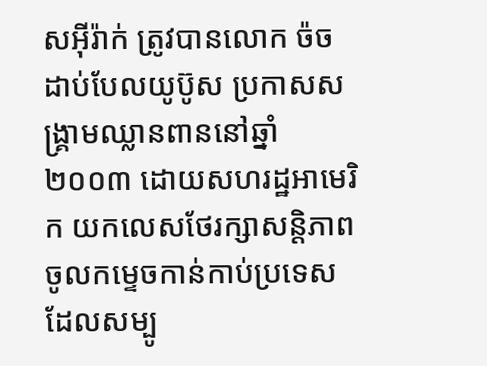សអ៊ីរ៉ាក់ ត្រូវបានលោក ច៉ច ដាប់បែលយូប៊ូស ប្រកាសសង្គ្រាមឈ្លានពាននៅឆ្នាំ២០០៣ ដោយសហរដ្ឋអាមេរិក យកលេសថែរក្សាសន្តិភាពចូលកម្ទេចកាន់កាប់ប្រទេសដែលសម្បូ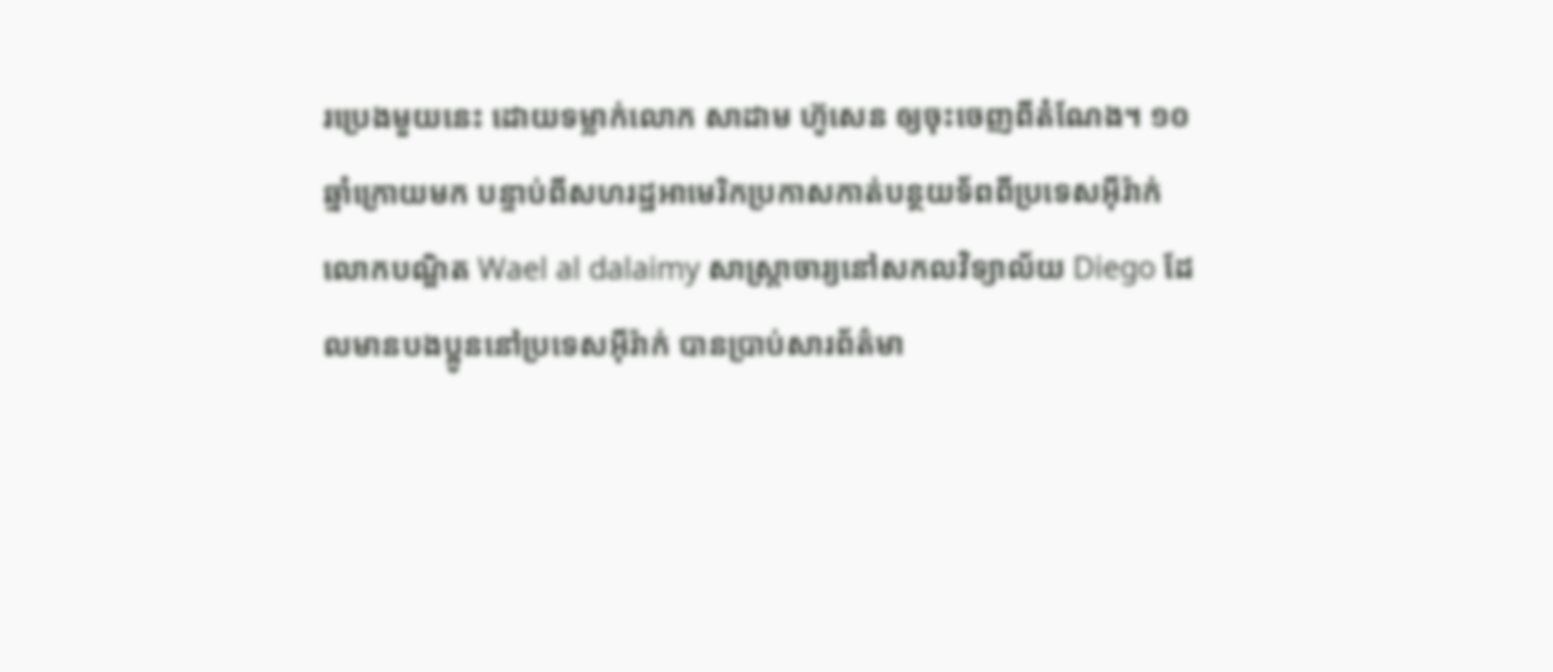រប្រេងមួយនេះ ដោយទម្លាក់លោក សាដាម ហ៊ូសេន ឲ្យចុះចេញពីតំណែង។ ១០ឆ្នាំក្រោយមក បន្ទាប់ពីសហរដ្ឋអាមេរិកប្រកាសកាត់បន្ថយទ័ពពីប្រទេសអ៊ីរ៉ាក់ លោកបណ្ឌិត Wael al dalaimy សាស្ត្រាចារ្យនៅសកលវិទ្យាល័យ Diego ដែលមានបងប្អូននៅប្រទេសអ៊ីរ៉ាក់ បានប្រាប់សារព័ត៌មា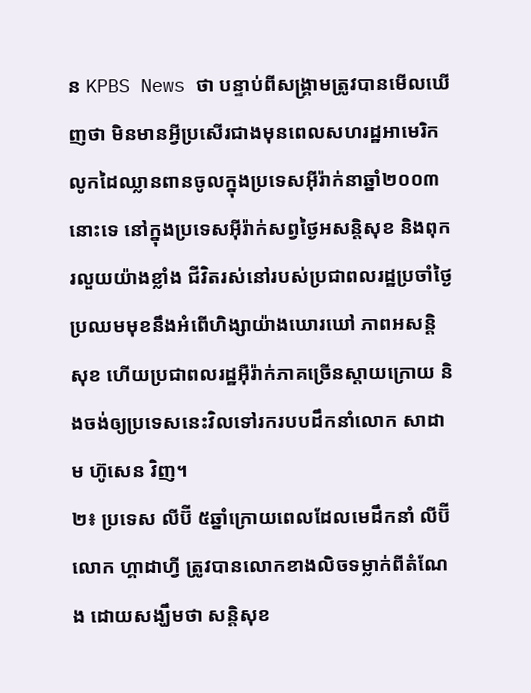ន KPBS News ថា បន្ទាប់ពីសង្គ្រាមត្រូវបានមើលឃើញថា មិនមានអ្វីប្រសើរជាងមុនពេលសហរដ្ឋអាមេរិកលូកដៃឈ្លានពានចូលក្នុងប្រទេសអ៊ីរ៉ាក់នាឆ្នាំ២០០៣ នោះទេ នៅក្នុងប្រទេសអ៊ីរ៉ាក់សព្វថ្ងៃអសន្តិសុខ និងពុករលួយយ៉ាងខ្លាំង ជីវិតរស់នៅរបស់ប្រជាពលរដ្ឋប្រចាំថ្ងៃប្រឈមមុខនឹងអំពើហិង្សាយ៉ាងឃោរឃៅ ភាពអសន្តិសុខ ហើយប្រជាពលរដ្ឋអ៊ឺរ៉ាក់ភាគច្រើនស្តាយក្រោយ និងចង់ឲ្យប្រទេសនេះវិលទៅរករបបដឹកនាំលោក សាដាម ហ៊ូសេន វិញ។
២៖ ប្រទេស លីប៊ី ៥ឆ្នាំក្រោយពេលដែលមេដឹកនាំ លីប៊ី លោក ហ្គាដាហ្វី ត្រូវបានលោកខាងលិចទម្លាក់ពីតំណែង ដោយសង្ឃឹមថា សន្តិសុខ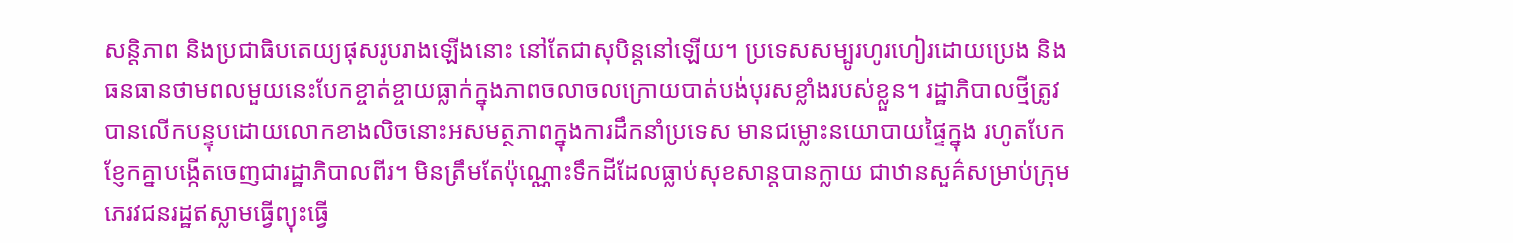សន្តិភាព និងប្រជាធិបតេយ្យផុសរូបរាងឡើងនោះ នៅតែជាសុបិន្តនៅឡើយ។ ប្រទេសសម្បូរហូរហៀរដោយប្រេង និងធនធានថាមពលមួយនេះបែកខ្ចាត់ខ្ចាយធ្លាក់ក្នុងភាពចលាចលក្រោយបាត់បង់បុរសខ្លាំងរបស់ខ្លួន។ រដ្ឋាភិបាលថ្មីត្រូវបានលើកបន្ទុបដោយលោកខាងលិចនោះអសមត្ថភាពក្នុងការដឹកនាំប្រទេស មានជម្លោះនយោបាយផ្ទៃក្នុង រហូតបែកខ្ញែកគ្នាបង្កើតចេញជារដ្ឋាភិបាលពីរ។ មិនត្រឹមតែប៉ុណ្ណោះទឹកដីដែលធ្លាប់សុខសាន្តបានក្លាយ ជាឋានសួគ៌សម្រាប់ក្រុមភេរវជនរដ្ឋឥស្លាមធ្វើព្យុះធ្វើ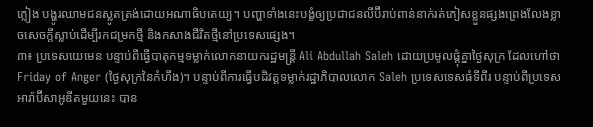ភ្លៀង បង្ហូរឈាមជនស្លូតត្រង់ដោយអណាធិបតេយ្យ។ បញ្ហាទាំងនេះបង្ខំឲ្យប្រជាជនលីប៊ីរាប់ពាន់នាក់រត់ភៀសខ្លួនផ្សងព្រេងលែងខ្លាចសេចក្តីស្លាប់ដើម្បីរកជម្រកថ្មី និងកសាងជីវិតថ្មីនៅប្រទេសផ្សេង។
៣៖ ប្រទេសយេមេន បន្ទាប់ពីធ្វើបាតុកម្មទម្លាក់លោកនាយករដ្ឋមន្ត្រី Ali Abdullah Saleh ដោយប្រមូលផ្តុំគ្នាថ្ងៃសុក្រ ដែលហៅថា Friday of Anger (ថ្ងៃសុក្រនៃកំហឹង)។ បន្ទាប់ពីការធ្វើបដិវត្តទម្លាក់រដ្ឋាភិបាលលោក Saleh ប្រទេសទេសធំទីពីរ បន្ទាប់ពីប្រទេសអារ៉ាប៊ីសាអូឌីតមួយនេះ បាន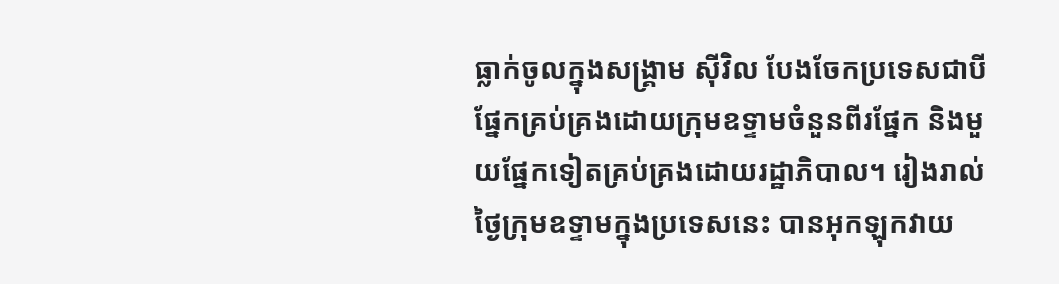ធ្លាក់ចូលក្នុងសង្គ្រាម ស៊ីវិល បែងចែកប្រទេសជាបីផ្នែកគ្រប់គ្រងដោយក្រុមឧទ្ទាមចំនួនពីរផ្នែក និងមួយផ្នែកទៀតគ្រប់គ្រងដោយរដ្ឋាភិបាល។ រៀងរាល់ថ្ងៃក្រុមឧទ្ទាមក្នុងប្រទេសនេះ បានអុកឡុកវាយ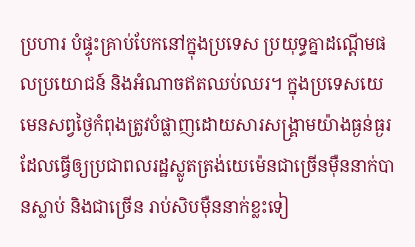ប្រហារ បំផ្ទុះគ្រាប់បែកនៅក្នុងប្រទេស ប្រយុទ្ធគ្នាដណ្តើមផលប្រយោជន៍ និងអំណាចឥតឈប់ឈរ។ ក្នុងប្រទេសយេមេនសព្វថ្ងៃកំពុងត្រូវបំផ្លាញដោយសារសង្គ្រាមយ៉ាងធ្ងន់ធ្ងរ ដែលធ្វើឲ្យប្រជាពលរដ្ឋស្លូតត្រង់យេម៉េនជាច្រើនម៉ឺននាក់បានស្លាប់ និងជាច្រើន រាប់សិបម៉ឺននាក់ខ្លះទៀ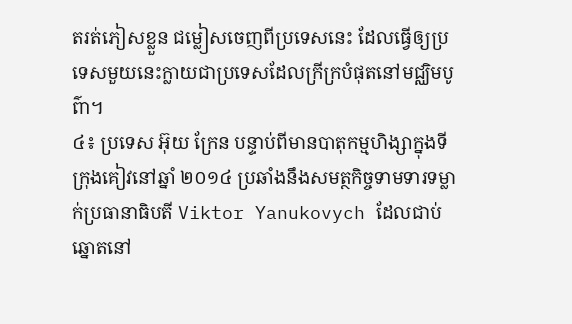តរត់ភៀសខ្លួន ជម្លៀសចេញពីប្រទេសនេះ ដែលធ្វើឲ្យប្រទេសមួយនេះក្លាយជាប្រទេសដែលក្រីក្របំផុតនៅមជ្ឈិមបូព៌ា។
៤៖ ប្រទេស អ៊ុយ ក្រែន បន្ទាប់ពីមានបាតុកម្មហិង្សាក្នុងទីក្រុងគៀវនៅឆ្នាំ ២០១៤ ប្រឆាំងនឹងសមត្ថកិច្ចទាមទារទម្លាក់ប្រធានាធិបតី Viktor Yanukovych ដែលជាប់ឆ្នោតនៅ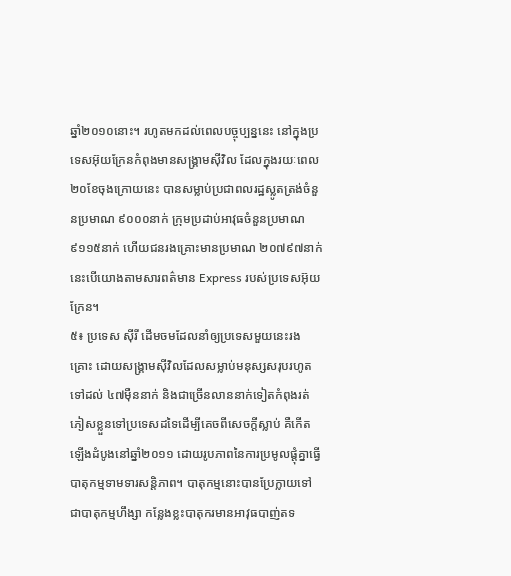ឆ្នាំ២០១០នោះ។ រហូតមកដល់ពេលបច្ចុប្បន្ននេះ នៅក្នុងប្រទេសអ៊ុយក្រែនកំពុងមានសង្គ្រាមស៊ីវិល ដែលក្នុងរយៈពេល ២០ខែចុងក្រោយនេះ បានសម្លាប់ប្រជាពលរដ្ឋស្លូតត្រង់ចំនួនប្រមាណ ៩០០០នាក់ ក្រុមប្រដាប់អាវុធចំនួនប្រមាណ ៩១១៥នាក់ ហើយជនរងគ្រោះមានប្រមាណ ២០៧៩៧នាក់ នេះបើយោងតាមសារពត៌មាន Express របស់ប្រទេសអ៊ុយក្រែន។
៥៖ ប្រទេស ស៊ីរី ដើមចមដែលនាំឲ្យប្រទេសមួយនេះរងគ្រោះ ដោយសង្គ្រាមស៊ីវិលដែលសម្លាប់មនុស្សសរុបរហូតទៅដល់ ៤៧ម៉ឺននាក់ និងជាច្រើនលាននាក់ទៀតកំពុងរត់ភៀសខ្លួនទៅប្រទេសដទៃដើម្បីគេចពីសេចក្តីស្លាប់ គឺកើតឡើងដំបូងនៅឆ្នាំ២០១១ ដោយរូបភាពនៃការប្រមូលផ្តុំគ្នាធ្វើបាតុកម្មទាមទារសន្តិភាព។ បាតុកម្មនោះបានប្រែក្លាយទៅជាបាតុកម្មហឹង្សា កន្លែងខ្លះបាតុករមានអាវុធបាញ់តទ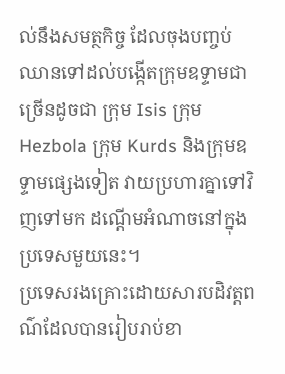ល់នឹងសមត្ថកិច្ច ដែលចុងបញ្ចប់ឈានទៅដល់បង្កើតក្រុមឧទ្ទាមជាច្រើនដូចជា ក្រុម Isis ក្រុម Hezbola ក្រុម Kurds និងក្រុមឧទ្ទាមផ្សេងទៀត វាយប្រហារគ្នាទៅវិញទៅមក ដណ្តើមអំណាចនៅក្នុងប្រទេសមួយនេះ។
ប្រទេសរងគ្រោះដោយសារបដិវត្តពណ៌ដែលបានរៀបរាប់ខា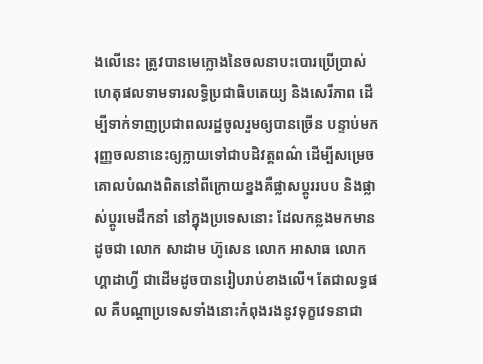ងលើនេះ ត្រូវបានមេក្លោងនៃចលនាបះបោរប្រើប្រាស់ហេតុផលទាមទារលទ្ធិប្រជាធិបតេយ្យ និងសេរីភាព ដើម្បីទាក់ទាញប្រជាពលរដ្ឋចូលរួមឲ្យបានច្រើន បន្ទាប់មករុញ្ញចលនានេះឲ្យក្លាយទៅជាបដិវត្តពណ៌ ដើម្បីសម្រេចគោលបំណងពិតនៅពីក្រោយខ្នងគឺផ្លាសប្តូររបប និងផ្លាស់ប្តូរមេដឹកនាំ នៅក្នុងប្រទេសនោះ ដែលកន្លងមកមានដូចជា លោក សាដាម ហ៊ូសេន លោក អាសាធ លោក ហ្គាដាហ្វី ជាដើមដូចបានរៀបរាប់ខាងលើ។ តែជាលទ្ធផល គឺបណ្តាប្រទេសទាំងនោះកំពុងរងនូវទុក្ខវេទនាជា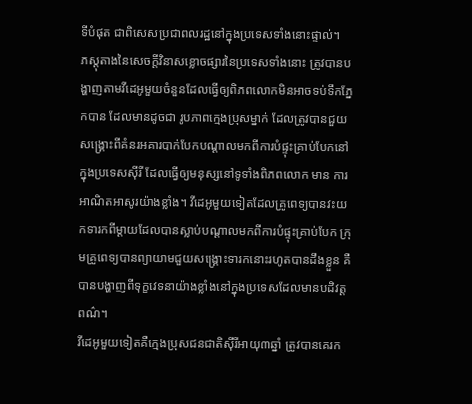ទីបំផុត ជាពិសេសប្រជាពលរដ្ឋនៅក្នុងប្រទេសទាំងនោះផ្ទាល់។
ភស្តុតាងនៃសេចក្តីវិនាសខ្លោចផ្សារនៃប្រទេសទាំងនោះ ត្រូវបានបង្ហាញតាមវីដេអូមួយចំនួនដែលធ្វើឲ្យពិភពលោកមិនអាចទប់ទឹកភ្នែកបាន ដែលមានដូចជា រូបភាពក្មេងប្រុសម្នាក់ ដែលត្រូវបានជួយសង្គ្រោះពីគំនរអគារបាក់បែកបណ្តាលមកពីការបំផ្ទុះគ្រាប់បែកនៅក្នុងប្រទេសស៊ីរី ដែលធ្វើឲ្យមនុស្សនៅទូទាំងពិភពលោក មាន ការអាណិតអាសូរយ៉ាងខ្លាំង។ វីដេអូមួយទៀតដែលគ្រូពេទ្យបានវះយកទារកពីម្តាយដែលបានស្លាប់បណ្តាលមកពីការបំផ្ទុះគ្រាប់បែក ក្រុមគ្រូពេទ្យបានព្យាយាមជួយសង្គ្រោះទារកនោះរហូតបានដឹងខ្លួន គឺបានបង្ហាញពីទុក្ខវេទនាយ៉ាងខ្លាំងនៅក្នុងប្រទេសដែលមានបដិវត្តពណ៌។
វីដេអូមួយទៀតគឺក្មេងប្រុសជនជាតិស៊ីរីអាយុ៣ឆ្នាំ ត្រូវបានគេរក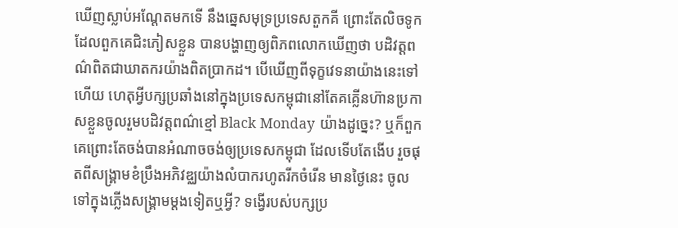ឃើញស្លាប់អណ្តែតមកទើ នឹងឆ្នេសមុទ្រប្រទេសតួកគី ព្រោះតែលិចទូកដែលពួកគេជិះភៀសខ្លួន បានបង្ហាញឲ្យពិភពលោកឃើញថា បដិវត្តពណ៌ពិតជាឃាតករយ៉ាងពិតប្រាកដ។ បើឃើញពីទុក្ខវេទនាយ៉ាងនេះទៅហើយ ហេតុអ្វីបក្សប្រឆាំងនៅក្នុងប្រទេសកម្ពុជានៅតែគគ្លើនហ៊ានប្រកាសខ្លួនចូលរួមបដិវត្តពណ៌ខ្មៅ Black Monday យ៉ាងដូច្នេះ? ឬក៏ពួកគេព្រោះតែចង់បានអំណាចចង់ឲ្យប្រទេសកម្ពុជា ដែលទើបតែងើប រួចផុតពីសង្គ្រាមខំប្រឹងអភិវឌ្ឈយ៉ាងលំបាករហូតរីកចំរើន មានថ្ងៃនេះ ចូលទៅក្នុងភ្លើងសង្គ្រាមម្តងទៀតឬអ្វី? ទង្វើរបស់បក្សប្រ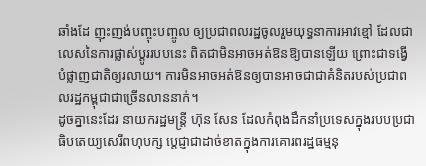ឆាំងដែ ញុះញង់បញ្ចុះបញ្ចូល ឲ្យប្រជាពលរដ្ឋចូលរួមយុទ្ធនាការអាវខ្មៅ ដែលជាលេសនៃការផ្លាស់ប្តូររបបនេះ ពិតជាមិនអាចអត់ឱនឱ្យបានឡើយ ព្រោះជាទង្វើបំផ្លាញជាតិឲ្យរលាយ។ ការមិនអាចអត់ឱនឲ្យបានអាចជាជាគំនិតរបស់ប្រជាពលរដ្ឋកម្ពុជាជាច្រើនលាននាក់។
ដូចគ្នានេះដែរ នាយករដ្ឋមន្រ្តី ហ៊ុន សែន ដែលកំពុងដឹកនាំប្រទេសក្នុងរបបប្រជាធិបតេយ្យសេរីពហុបក្ស ប្តេជ្ញាជាដាច់ខាតក្នុងការគោរពរដ្ឋធម្មនុ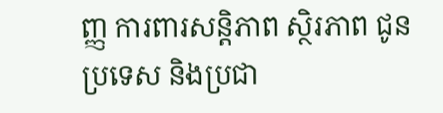ញ្ញ ការពារសន្តិភាព ស្ថិរភាព ជូនប្រទេស និងប្រជា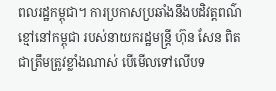ពលរដ្ឋកម្ពុជា។ ការប្រកាសប្រឆាំងនឹងបដិវត្តពណ៌ខ្មៅនៅកម្ពុជា របស់នាយករដ្ឋមន្ត្រី ហ៊ុន សែន ពិតជាត្រឹមត្រូវខ្លាំងណាស់ បើមើលទៅលើបទ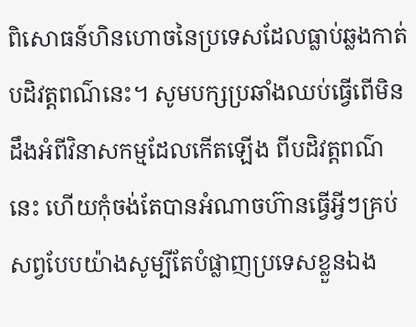ពិសោធន៍ហិនហោចនៃប្រទេសដែលធ្លាប់ឆ្លងកាត់បដិវត្តពណ៌នេះ។ សូមបក្សប្រឆាំងឈប់ធ្វើពើមិនដឹងអំពីវិនាសកម្មដែលកើតឡើង ពីបដិវត្តពណ៌នេះ ហើយកុំចង់តែបានអំណាចហ៊ានធ្វើអ្វីៗគ្រប់សព្វបែបយ៉ាងសូម្បីតែបំផ្លាញប្រទេសខ្លួនឯង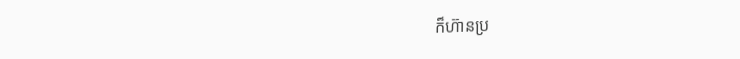ក៏ហ៊ានប្រ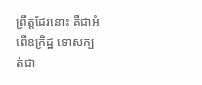ព្រឹត្តដែរនោះ គឺជាអំពើឧក្រិដ្ឋ ទោសក្បត់ជា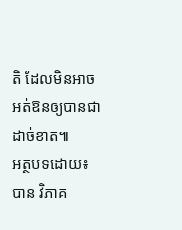តិ ដែលមិនអាចអត់ឱនឲ្យបានជាដាច់ខាត៕
អត្ថបទដោយ៖ បាន វិភាគ